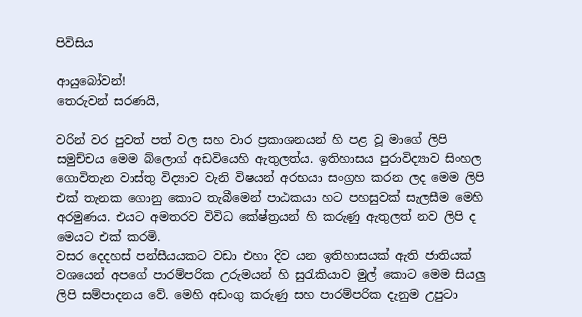පිවිසිය

ආයුබෝවන්!
තෙරුවන් සරණයි,

වරින් වර පුවත් පත් වල සහ වාර ප්‍රකාශනයන් හි පළ වූ මාගේ ලිපි සමුච්චය මෙම බ්ලොග් අඩවියෙහි ඇතුලත්ය. ඉතිහාසය පුරාවිද්‍යාව සිංහල ගොවිතැන වාස්තු විද්‍යාව වැනි විෂයන් අරභයා සංග්‍රහ කරන ලද මෙම ලිපි එක් තැනක ගොනු කොට තැබීමෙන් පාඨකයා හට පහසුවක් සැලසීම මෙහි අරමුණය. එයට අමතරව විවිධ කේෂ්ත්‍රයන් හි කරුණු ඇතුලත් නව ලිපි ද මෙයට එක් කරමි.
වසර දෙදහස් පන්සීයයකට වඩා එහා දිව යන ඉතිහාසයක් ඇති ජාතියක් වශයෙන් අපගේ පාරම්පරික උරුමයන් හි සුරැකියාව මුල් කොට මෙම සියලු ලිපි සම්පාදනය වේ. මෙහි අඩංගු කරුණු සහ පාරම්පරික දැනුම උපුටා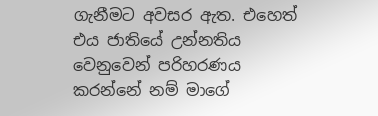ගැනීමට අවසර ඇත. එහෙත් එය ජාතියේ උන්නතිය වෙනුවෙන් පරිහරණය කරන්නේ නම් මාගේ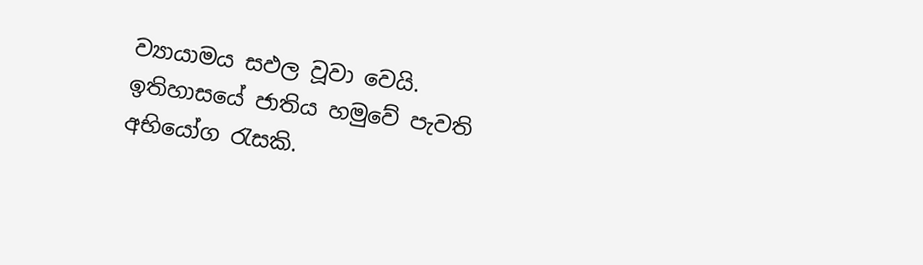ව්‍යායාමය සඵල වූවා වෙයි.
ඉතිහාසයේ ජාතිය හමුවේ පැවති අභියෝග රැසකි.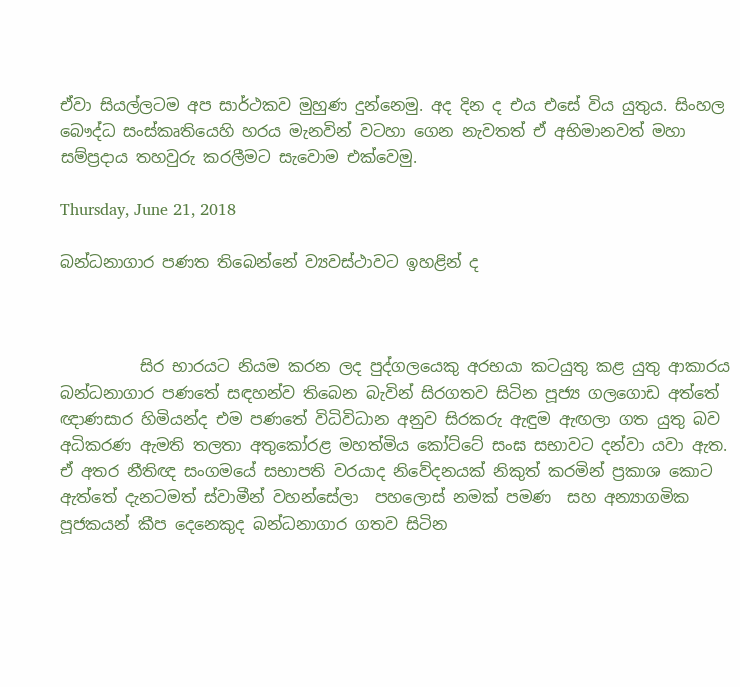ඒවා සියල්ලටම අප සාර්ථකව මුහුණ දුන්නෙමු. අද දින ද එය එසේ විය යුතුය. සිංහල බෞද්ධ සංස්කෘතියෙහි හරය මැනවින් වටහා ගෙන නැවතත් ඒ අභිමානවත් මහා සම්ප්‍රදාය තහවුරු කරලීමට සැවොම ‍එක්වෙමු.

Thursday, June 21, 2018

බන්ධනාගාර පණත තිබෙන්නේ ව්‍යවස්ථාවට ඉහළින් ද



          සිර භාරයට නියම කරන ලද පුද්ගලයෙකු අරභයා කටයුතු කළ යුතු ආකාරය බන්ධනාගාර පණතේ සඳහන්ව තිබෙන බැවින් සිරගතව සිටින පූජ්‍ය ගලගොඩ අත්තේ ඥාණසාර හිමියන්ද එම පණතේ විධිවිධාන අනුව සිරකරු ඇඳුම ඇඟලා ගත යුතු බව අධිකරණ ඇමති තලතා අතුකෝරළ මහත්මිය කෝට්ටේ සංඝ සභාවට දන්වා යවා ඇත. ඒ අතර නීතිඥ සංගමයේ සභාපති වරයාද නිවේදනයක් නිකුත් කරමින් ප්‍රකාශ කොට ඇත්තේ දැනටමත් ස්වාමීන් වහන්සේලා  පහලොස් නමක් පමණ  සහ අන්‍යාගමික පූජකයන් කීප දෙනෙකුද බන්ධනාගාර ගතව සිටින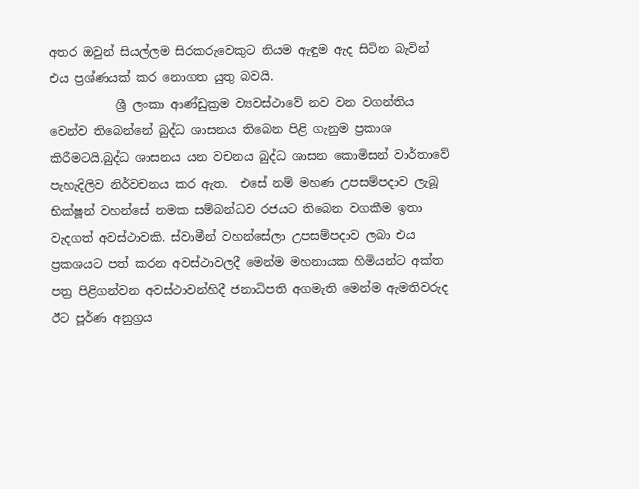අතර ඔවුන් සියල්ලම සිරකරුවෙකුට නියම ඇඳුම ඇද සිටින බැවින් එය ප්‍රශ්ණයක් කර නොගත යුතු බවයි.
           ශ්‍රී ලංකා ආණ්ඩුක්‍රම ව්‍යවස්ථාවේ නව වන වගන්තිය වෙන්ව තිබෙන්නේ බුද්ධ ශාසනය තිබෙන පිළි ගැනුම ප්‍රකාශ කිරීමටයි.බුද්ධ ශාසනය යන වචනය බුද්ධ ශාසන කොමිසන් වාර්තාවේ පැහැදිලිව නිර්වචනය කර ඇත.  එසේ නම් මහණ උපසම්පදාව ලැබූ භික්ෂූන් වහන්සේ නමක සම්බන්ධව රජයට තිබෙන වගකීම ඉතා වැදගත් අවස්ථාවකි. ස්වාමීන් වහන්සේලා උපසම්පදාව ලබා එය ප්‍රකශයට පත් කරන අවස්ථාවලදී මෙන්ම මහනායක හිමියන්ට අක්ත පත්‍ර පිළිගන්වන අවස්ථාවන්හිදී ජනාධිපති අගමැති මෙන්ම ඇමතිවරුද ඊට පූර්ණ අනුග්‍රය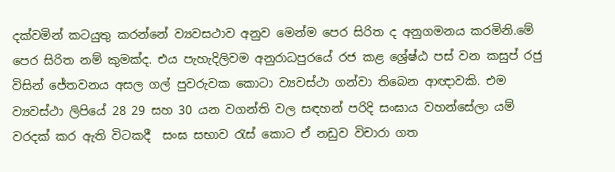දක්වමින් කටයුතු කරන්නේ ව්‍යවසථාව අනුව මෙන්ම පෙර සිරිත ද අනුගමනය කරමිනි.මේ පෙර සිරිත නම් කුමක්ද. එය පැහැදිලිවම අනුරාධපුරයේ රජ කළ ශ්‍රේෂ්ඨ පස් වන කසුප් රජු විසින් ජේතවනය අසල ගල් පුවරුවක කොටා ව්‍යවස්ථා ගන්වා තිබෙන ආඥාවකි. එම ව්‍යවස්ථා ලිපියේ 28 29 සහ 30 යන වගන්ති වල සඳහන් පරිදි සංඝාය වහන්සේලා යම් වරදක් කර ඇති විටකදී  සංඝ සභාව රැස් කොට ඒ නඩුව විචාරා ගත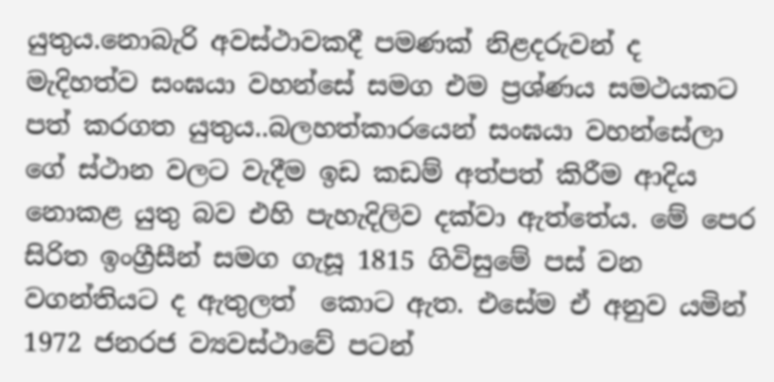යුතුය.නොබැරි අවස්ථාවකදී පමණක් නිළදරුවන් ද මැදිහත්ව සංඝයා වහන්සේ සමග එම ප්‍රශ්ණය සමථයකට පත් කරගත යුතුය..බලහත්කාරයෙන් සංඝයා වහන්සේලා ගේ ස්ථාන වලට වැදීම ඉඩ කඩම් අත්පත් කිරීම ආදිය නොකළ යුතු බව එහි පැහැදිලිව දක්වා ඇත්තේය. මේ පෙර සිරිත ඉංග්‍රීසීන් සමග ගැසූ 1815 ගිවිසුමේ පස් වන වගන්තියට ද ඇතුලත්  කොට ඇත. එසේම ඒ අනුව යමින් 1972 ජනරජ ව්‍යවස්ථාවේ පටන්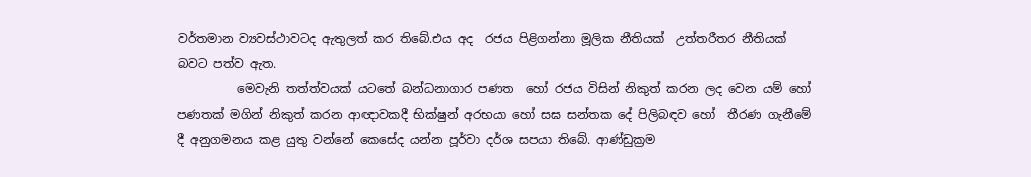වර්තමාන ව්‍යවස්ථාවටද ඇතුලත් කර තිබේ.එය අද  රජය පිළිගන්නා මූලික නීතියක්  උත්තරීතර නීතියක් බවට පත්ව ඇත.
          මෙවැනි තත්ත්වයක් යටතේ බන්ධනාගාර පණත  හෝ රජය විසින් නිකුත් කරන ලද වෙන යම් හෝ පණතක් මගින් නිකුත් කරන ආඥාවකදී භික්ෂුන් අරභයා හෝ සඝ සන්තක දේ පිලිබඳව හෝ  තීරණ ගැනීමේ දී අනුගමනය කළ යුතු වන්නේ කෙසේද යන්න පූර්වා දර්ශ සපයා තිබේ. ආණ්ඩුක්‍රම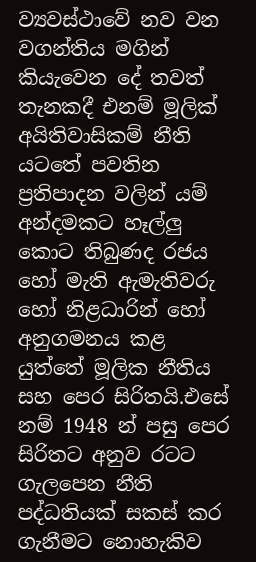ව්‍යවස්ථාවේ නව වන වගන්තිය මගින් කියැවෙන දේ තවත් තැනකදී එනම් මූලික් අයිතිවාසිකම් නීති යටතේ පවතින ප්‍රතිපාදන වලින් යම් අන්දමකට හෑල්ලු කොට තිබුණද රජය හෝ මැති ඇමැතිවරු හෝ නිළධාරින් හෝ අනුගමනය කළ යුත්තේ මූලික නීතිය සහ පෙර සිරිතයි.එසේ නම් 1948 න් පසු පෙර සිරිතට අනුව රටට ගැලපෙන නීති පද්ධතියක් සකස් කර ගැනීමට නොහැකිව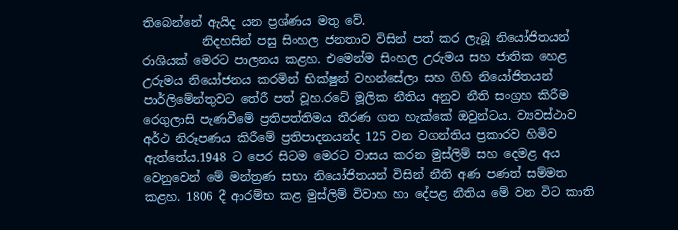තිබෙන්නේ ඇයිද යන ප්‍රශ්ණය මතු වේ.
          නිදහසින් පසු සිංහල ජනතාව විසින් පත් කර ලැබූ නියෝජිතයන් රාශියක් මෙරට පාලනය කළහ. එමෙන්ම සිංහල උරුමය සහ ජාතික හෙළ උරුමය නියෝජනය කරමින් භික්ෂුන් වහන්සේලා සහ ගිහි නියෝජිතයන් පාර්ලිමේන්තුවට තේරී පත් වූහ.රටේ මූලික නීතිය අනුව නීති සංග්‍රහ කිරීම රෙගුලාසි පැණවීමේ ප්‍රතිපත්තිමය තීරණ ගත හැක්කේ ඔවුන්ටය. ව්‍යවස්ථාව අර්ථ නිරූපණය කිරීමේ ප්‍රතිපාදනයන්ද 125 වන වගන්තිය ප්‍රකාරව හිමිව ඇත්තේය.1948 ට පෙර සිටම මෙරට වාසය කරන මුස්ලිම් සහ දෙමළ අය වෙනුවෙන් මේ මන්ත්‍රණ සභා නියෝජිතයන් විසින් නීති අණ පණත් සම්මත කළහ. 1806 දී ආරම්භ කළ මුස්ලිම් විවාහ හා දේපළ නීතිය මේ වන විට කාති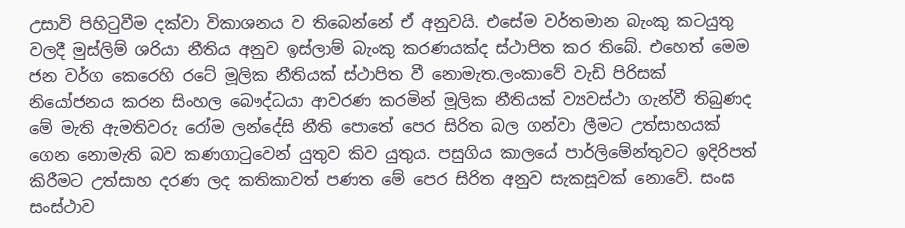උසාවි පිහිටුවීම දක්වා විකාශනය ව තිබෙන්නේ ඒ අනුවයි. එසේම වර්තමාන බැංකු කටයුතු වලදී මුස්ලිම් ශරියා නීතිය අනුව ඉස්ලාම් බැංකු කරණයක්ද ස්ථාපිත කර තිබේ. එහෙත් මෙම ජන වර්ග කෙරෙහි රටේ මූලික නීතියක් ස්ථාපිත වී නොමැත.ලංකාවේ වැඩි පිරිසක් නියෝජනය කරන සිංහල බෞද්ධයා ආවරණ කරමින් මූලික නීතියක් ව්‍යවස්ථා ගැන්වී තිබුණද මේ මැති ඇමතිවරු රෝම ලන්දේසි නීති පොතේ පෙර සිරිත බල ගන්වා ලීමට උත්සාහයක් ගෙන නොමැති බව කණගාටුවෙන් යුතුව කිව යුතුය. පසුගිය කාලයේ පාර්ලිමේන්තුවට ඉදිරිපත් කිරීමට උත්සාහ දරණ ලද කතිකාවත් පණත මේ පෙර සිරිත අනුව සැකසූවක් නොවේ. සංඝ සංස්ථාව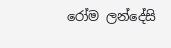රෝම ලන්දේසි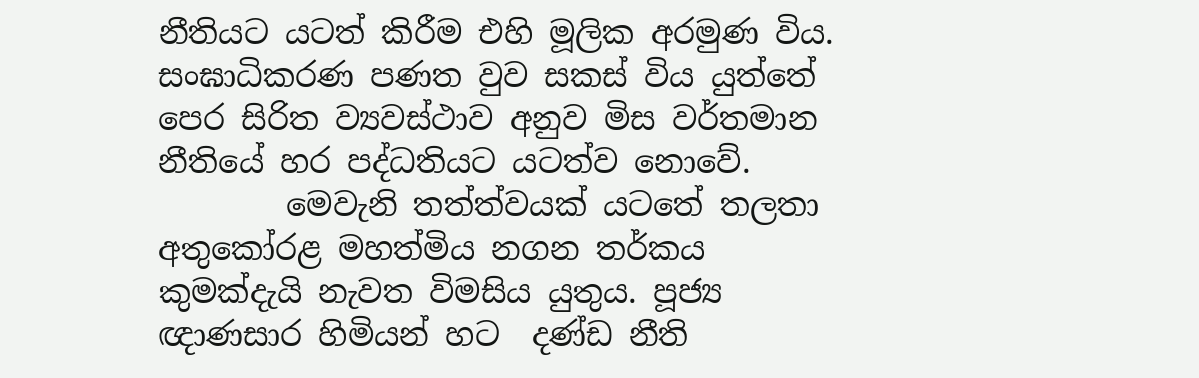නීතියට යටත් කිරීම එහි මූලික අරමුණ විය. සංඝාධිකරණ පණත වුව සකස් විය යුත්තේ පෙර සිරිත ව්‍යවස්ථාව අනුව මිස වර්තමාන නීතියේ හර පද්ධතියට යටත්ව නොවේ.
        මෙවැනි තත්ත්වයක් යටතේ තලතා අතුකෝරළ මහත්මිය නගන තර්කය කුමක්දැයි නැවත විමසිය යුතුය. පූජ්‍ය ඥාණසාර හිමියන් හට  දණ්ඩ නීති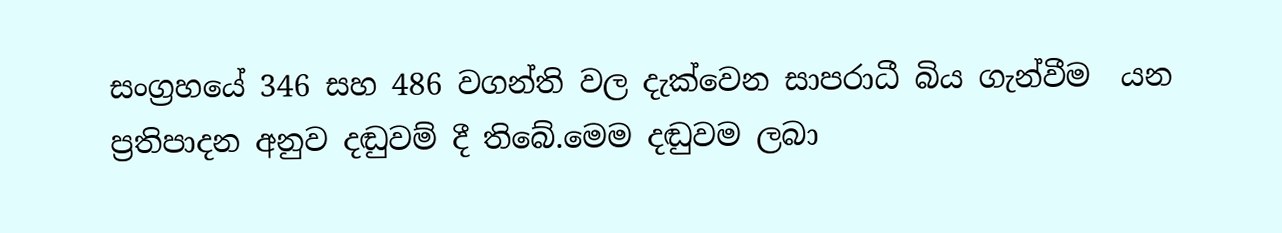සංග්‍රහයේ 346 සහ 486 වගන්ති වල දැක්වෙන සාපරාධී බිය ගැන්වීම  යන ප්‍රතිපාදන අනුව දඬුවම් දී තිබේ.මෙම දඬුවම ලබා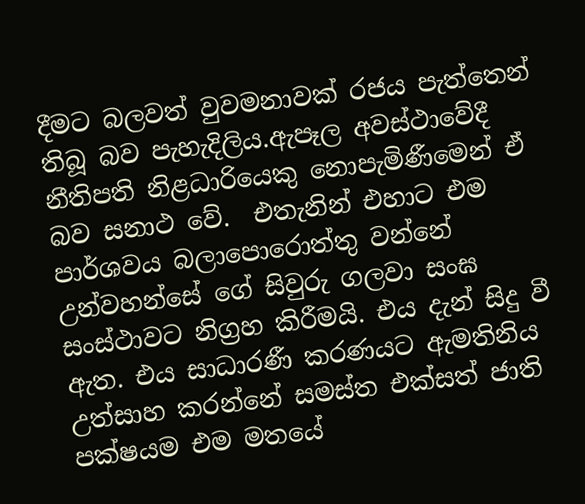දීමට බලවත් වුවමනාවක් රජය පැත්තෙන් තිබූ බව පැහැදිලිය.ඇපෑල අවස්ථාවේදී නීතිපති නිළධාරියෙකු නොපැමිණීමෙන් ඒ බව සනාථ වේ.  එතැනින් එහාට එම පාර්ශවය බලාපොරොත්තු වන්නේ උන්වහන්සේ ගේ සිවුරු ගලවා සංඝ සංස්ථාවට නිග්‍රහ කිරීමයි. එය දැන් සිදු වී ඇත. එය සාධාරණී කරණයට ඇමතිනිය උත්සාහ කරන්නේ සමස්ත එක්සත් ජාති පක්ෂයම එම මතයේ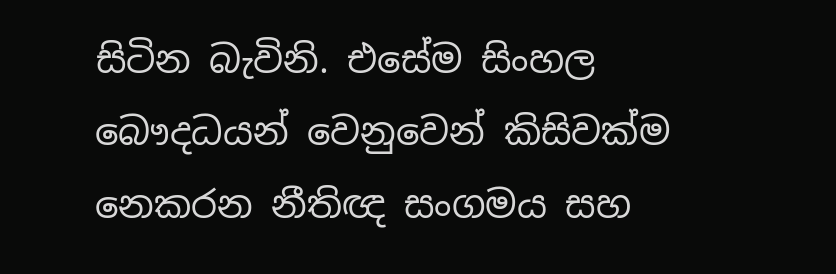සිටින බැවිනි. එසේම සිංහල බෞදධයන් වෙනුවෙන් කිසිවක්ම නෙකරන නීතිඥ සංගමය සහ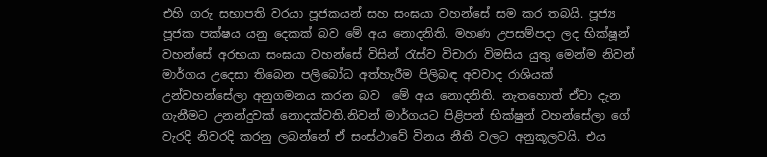එහි ගරු සභාපති වරයා පූජකයන් සහ සංඝයා වහන්සේ සම කර තබයි. පූජ්‍ය පූජක පක්ෂය යනු දෙකක් බව මේ අය නොදනිති. මහණ උපසම්පදා ලද භික්ෂූන් වහන්සේ අරභයා සංඝයා වහන්සේ විසින් රැස්ව විචාරා විමසිය යුතු මෙන්ම නිවන් මාර්ගය උදෙසා තිබෙන පලිබෝධ අත්හැරීම පිලිබඳ අවවාද රාශියක් උන්වහන්සේලා අනුගමනය කරන බව  මේ අය නොදනිති. නැතහොත් ඒවා දැන ගැනීමට උනන්දුවක් නොදක්වති.නිවන් මාර්ගයට පිළිපන් භික්ෂුන් වහන්සේලා ගේ වැරදි නිවරදි කරනු ලබන්නේ ඒ සංස්ථාවේ විනය නීති වලට අනුකූලවයි. එය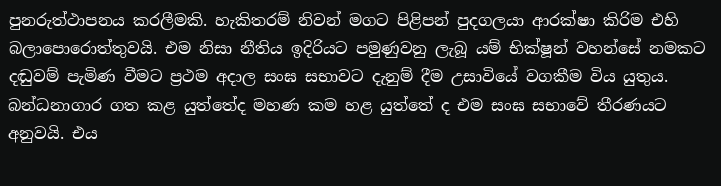පුනරුත්ථාපනය කරලීමකි. හැකිතරම් නිවන් මගට පිළිපන් පුදගලයා ආරක්ෂා කිරිම එහි බලාපොරොත්තුවයි. එම නිසා නීතිය ඉදිරියට පමුණුවනු ලැබූ යම් භික්ෂූන් වහන්සේ නමකට දඬුවම් පැමිණ වීමට ප්‍රථම අදාල සංඝ සභාවට දැනුම් දීම උසාවියේ වගකීම විය යුතුය. බන්ධනාගාර ගත කළ යුත්තේද මහණ කම හළ යුත්තේ ද එම සංඝ සභාවේ තීරණයට අනුවයි. එය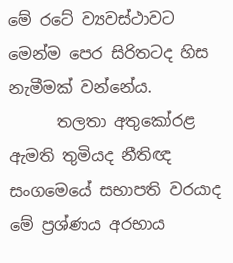මේ රටේ ව්‍යවස්ථාවට මෙන්ම පෙර සිරිතටද හිස නැමීමක් වන්නේය.
      තලතා අතුකෝරළ ඇමති තුමියද නීතිඥ සංගමෙයේ සභාපති වරයාද මේ ප්‍රශ්ණය අරභාය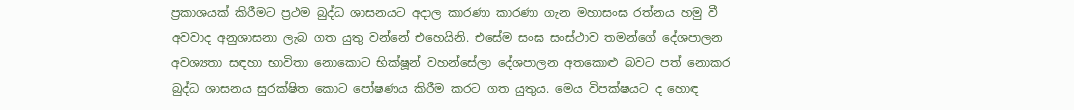ප්‍රකාශයක් කිරීමට ප්‍රථම බුද්ධ ශාසනයට අදාල කාරණා කාරණා ගැන මහාසංඝ රත්නය හමු වී අවවාද අනුශාසනා ලැබ ගත යුතු වන්නේ එහෙයිනි. එසේම සංඝ සංස්ථාව තමන්ගේ දේශපාලන අවශ්‍යතා සඳහා භාවිතා නොකොට භික්ෂූන් වහන්සේලා දේශපාලන අතකොළු බවට පත් නොකර බුද්ධ ශාසනය සුරක්ෂිත කොට පෝෂණය කිරීම කරට ගත යුතුය. මෙය විපක්ෂයට ද හොඳ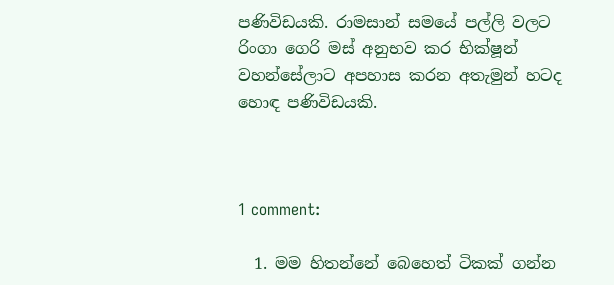පණිවිඩයකි. රාමසාන් සමයේ පල්ලි වලට රිංගා ගෙරි මස් අනුභව කර භික්ෂූන් වහන්සේලාට අපහාස කරන අතැමුන් හටද හොඳ පණිවිඩයකි.



1 comment:

  1. මම හිතන්නේ බෙහෙත් ටිකක් ගන්න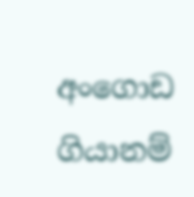අංගොඩ ගියානම්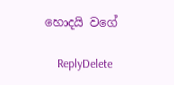හොදයි වගේ

    ReplyDelete